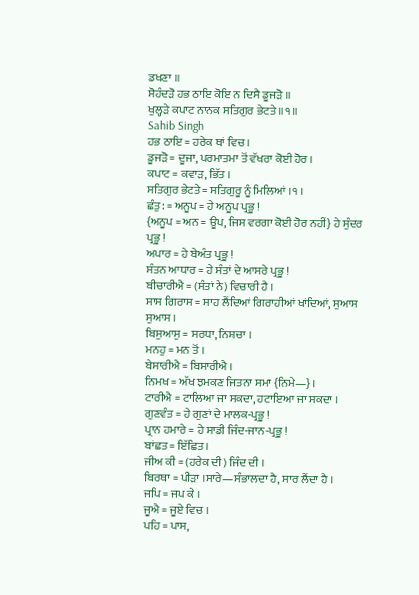ਡਖਣਾ ॥
ਸੋਹੰਦੜੋ ਹਭ ਠਾਇ ਕੋਇ ਨ ਦਿਸੈ ਡੂਜੜੋ ॥
ਖੁਲ੍ਹੜੇ ਕਪਾਟ ਨਾਨਕ ਸਤਿਗੁਰ ਭੇਟਤੇ ॥੧॥
Sahib Singh
ਹਭ ਠਾਇ = ਹਰੇਕ ਥਾਂ ਵਿਚ ।
ਡੂਜੜੋ = ਦੂਜਾ, ਪਰਮਾਤਮਾ ਤੋਂ ਵੱਖਰਾ ਕੋਈ ਹੋਰ ।
ਕਪਾਟ = ਕਵਾੜ, ਭਿੱਤ ।
ਸਤਿਗੁਰ ਭੇਟਤੇ = ਸਤਿਗੁਰੂ ਨੂੰ ਮਿਲਿਆਂ ।੧ ।
ਛੰਤੁ: = ਅਨੂਪ = ਹੇ ਅਨੂਪ ਪ੍ਰਭੂ !
{ਅਨੂਪ = ਅਨ = ਊਪ, ਜਿਸ ਵਰਗਾ ਕੋਈ ਹੋਰ ਨਹੀਂ} ਹੇ ਸੁੰਦਰ ਪ੍ਰਭੂ !
ਅਪਾਰ = ਹੇ ਬੇਅੰਤ ਪ੍ਰਭੂ !
ਸੰਤਨ ਆਧਾਰ = ਹੇ ਸੰਤਾਂ ਦੇ ਆਸਰੇ ਪ੍ਰਭੂ !
ਬੀਚਾਰੀਐ = (ਸੰਤਾਂ ਨੇ) ਵਿਚਾਰੀ ਹੈ ।
ਸਾਸ ਗਿਰਾਸ = ਸਾਹ ਲੈਂਦਿਆਂ ਗਿਰਾਹੀਆਂ ਖਾਂਦਿਆਂ, ਸੁਆਸ ਸੁਆਸ ।
ਬਿਸੁਆਸੁ = ਸਰਧਾ, ਨਿਸ਼ਚਾ ।
ਮਨਹੁ = ਮਨ ਤੋਂ ।
ਬੇਸਾਰੀਐ = ਬਿਸਾਰੀਐ ।
ਨਿਮਖ = ਅੱਖ ਝਮਕਣ ਜਿਤਨਾ ਸਮਾ {ਨਿਮੇ—} ।
ਟਾਰੀਐ = ਟਾਲਿਆ ਜਾ ਸਕਦਾ, ਹਟਾਇਆ ਜਾ ਸਕਦਾ ।
ਗੁਣਵੰਤ = ਹੇ ਗੁਣਾਂ ਦੇ ਮਾਲਕ-ਪ੍ਰਭੂ !
ਪ੍ਰਾਨ ਹਮਾਰੇ = ਹੇ ਸਾਡੀ ਜਿੰਦ-ਜਾਨ-ਪ੍ਰਭੂ !
ਬਾਂਛਤ = ਇੱਛਿਤ ।
ਜੀਅ ਕੀ = (ਹਰੇਕ ਦੀ) ਜਿੰਦ ਦੀ ।
ਬਿਰਥਾ = ਪੀੜਾ ।ਸਾਰੇ—ਸੰਭਾਲਦਾ ਹੈ, ਸਾਰ ਲੈਂਦਾ ਹੈ ।
ਜਪਿ = ਜਪ ਕੇ ।
ਜੂਐ = ਜੂਏ ਵਿਚ ।
ਪਹਿ = ਪਾਸ,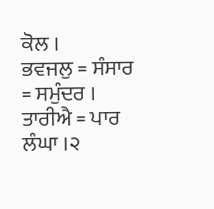ਕੋਲ ।
ਭਵਜਲੁ = ਸੰਸਾਰ = ਸਮੁੰਦਰ ।
ਤਾਰੀਐ = ਪਾਰ ਲੰਘਾ ।੨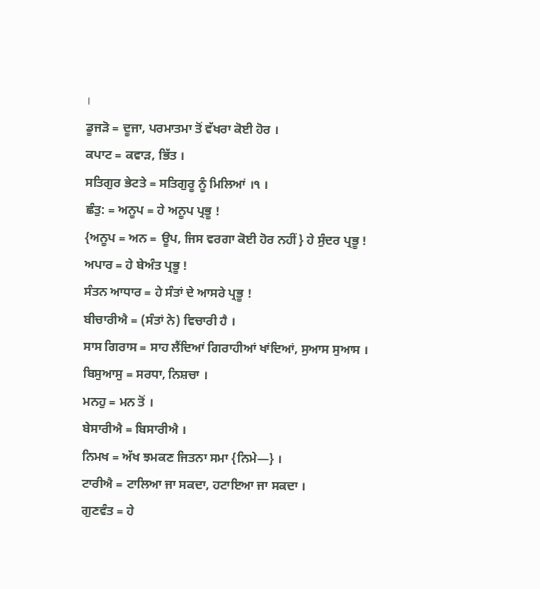।
ਡੂਜੜੋ = ਦੂਜਾ, ਪਰਮਾਤਮਾ ਤੋਂ ਵੱਖਰਾ ਕੋਈ ਹੋਰ ।
ਕਪਾਟ = ਕਵਾੜ, ਭਿੱਤ ।
ਸਤਿਗੁਰ ਭੇਟਤੇ = ਸਤਿਗੁਰੂ ਨੂੰ ਮਿਲਿਆਂ ।੧ ।
ਛੰਤੁ: = ਅਨੂਪ = ਹੇ ਅਨੂਪ ਪ੍ਰਭੂ !
{ਅਨੂਪ = ਅਨ = ਊਪ, ਜਿਸ ਵਰਗਾ ਕੋਈ ਹੋਰ ਨਹੀਂ} ਹੇ ਸੁੰਦਰ ਪ੍ਰਭੂ !
ਅਪਾਰ = ਹੇ ਬੇਅੰਤ ਪ੍ਰਭੂ !
ਸੰਤਨ ਆਧਾਰ = ਹੇ ਸੰਤਾਂ ਦੇ ਆਸਰੇ ਪ੍ਰਭੂ !
ਬੀਚਾਰੀਐ = (ਸੰਤਾਂ ਨੇ) ਵਿਚਾਰੀ ਹੈ ।
ਸਾਸ ਗਿਰਾਸ = ਸਾਹ ਲੈਂਦਿਆਂ ਗਿਰਾਹੀਆਂ ਖਾਂਦਿਆਂ, ਸੁਆਸ ਸੁਆਸ ।
ਬਿਸੁਆਸੁ = ਸਰਧਾ, ਨਿਸ਼ਚਾ ।
ਮਨਹੁ = ਮਨ ਤੋਂ ।
ਬੇਸਾਰੀਐ = ਬਿਸਾਰੀਐ ।
ਨਿਮਖ = ਅੱਖ ਝਮਕਣ ਜਿਤਨਾ ਸਮਾ {ਨਿਮੇ—} ।
ਟਾਰੀਐ = ਟਾਲਿਆ ਜਾ ਸਕਦਾ, ਹਟਾਇਆ ਜਾ ਸਕਦਾ ।
ਗੁਣਵੰਤ = ਹੇ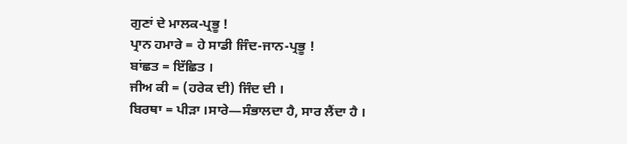ਗੁਣਾਂ ਦੇ ਮਾਲਕ-ਪ੍ਰਭੂ !
ਪ੍ਰਾਨ ਹਮਾਰੇ = ਹੇ ਸਾਡੀ ਜਿੰਦ-ਜਾਨ-ਪ੍ਰਭੂ !
ਬਾਂਛਤ = ਇੱਛਿਤ ।
ਜੀਅ ਕੀ = (ਹਰੇਕ ਦੀ) ਜਿੰਦ ਦੀ ।
ਬਿਰਥਾ = ਪੀੜਾ ।ਸਾਰੇ—ਸੰਭਾਲਦਾ ਹੈ, ਸਾਰ ਲੈਂਦਾ ਹੈ ।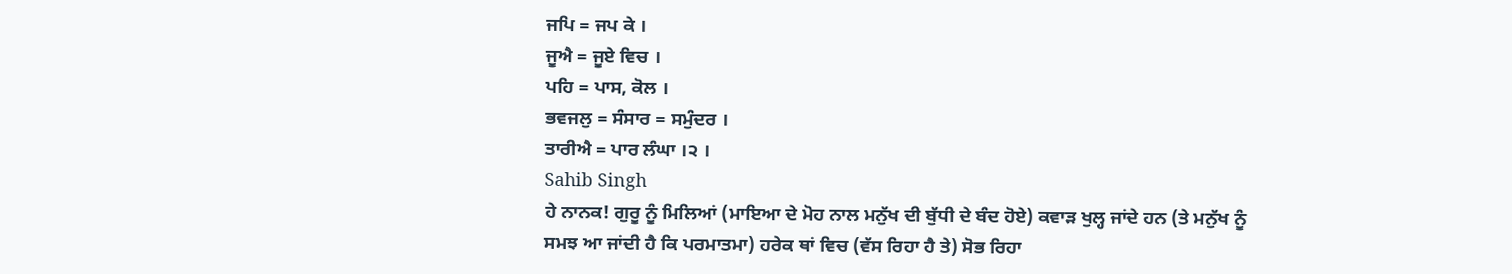ਜਪਿ = ਜਪ ਕੇ ।
ਜੂਐ = ਜੂਏ ਵਿਚ ।
ਪਹਿ = ਪਾਸ, ਕੋਲ ।
ਭਵਜਲੁ = ਸੰਸਾਰ = ਸਮੁੰਦਰ ।
ਤਾਰੀਐ = ਪਾਰ ਲੰਘਾ ।੨ ।
Sahib Singh
ਹੇ ਨਾਨਕ! ਗੁਰੂ ਨੂੰ ਮਿਲਿਆਂ (ਮਾਇਆ ਦੇ ਮੋਹ ਨਾਲ ਮਨੁੱਖ ਦੀ ਬੁੱਧੀ ਦੇ ਬੰਦ ਹੋਏ) ਕਵਾੜ ਖੁਲ੍ਹ ਜਾਂਦੇ ਹਨ (ਤੇ ਮਨੁੱਖ ਨੂੰ ਸਮਝ ਆ ਜਾਂਦੀ ਹੈ ਕਿ ਪਰਮਾਤਮਾ) ਹਰੇਕ ਥਾਂ ਵਿਚ (ਵੱਸ ਰਿਹਾ ਹੈ ਤੇ) ਸੋਭ ਰਿਹਾ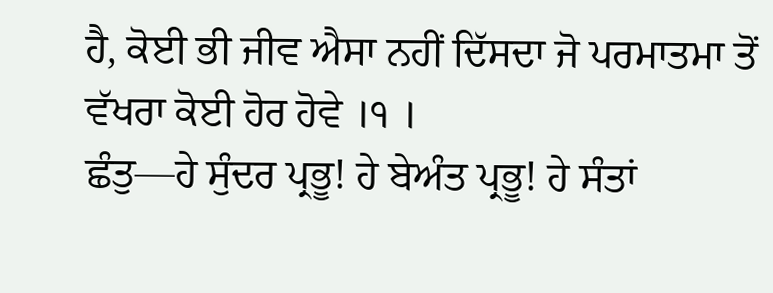ਹੈ, ਕੋਈ ਭੀ ਜੀਵ ਐਸਾ ਨਹੀਂ ਦਿੱਸਦਾ ਜੋ ਪਰਮਾਤਮਾ ਤੋਂ ਵੱਖਰਾ ਕੋਈ ਹੋਰ ਹੋਵੇ ।੧ ।
ਛੰਤੁ—ਹੇ ਸੁੰਦਰ ਪ੍ਰਭੂ! ਹੇ ਬੇਅੰਤ ਪ੍ਰਭੂ! ਹੇ ਸੰਤਾਂ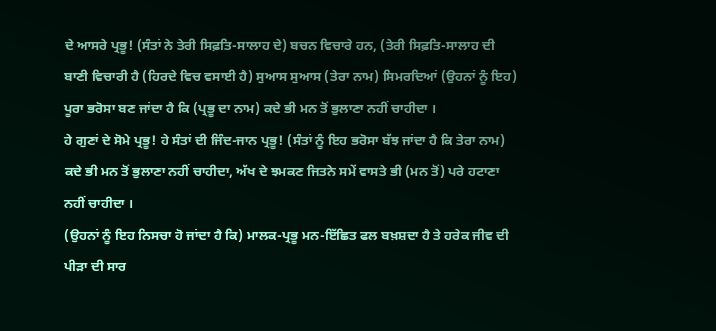ਦੇ ਆਸਰੇ ਪ੍ਰਭੂ! (ਸੰਤਾਂ ਨੇ ਤੇਰੀ ਸਿਫ਼ਤਿ-ਸਾਲਾਹ ਦੇ) ਬਚਨ ਵਿਚਾਰੇ ਹਨ, (ਤੇਰੀ ਸਿਫ਼ਤਿ-ਸਾਲਾਹ ਦੀ ਬਾਣੀ ਵਿਚਾਰੀ ਹੈ (ਹਿਰਦੇ ਵਿਚ ਵਸਾਈ ਹੈ) ਸੁਆਸ ਸੁਆਸ (ਤੇਰਾ ਨਾਮ) ਸਿਮਰਦਿਆਂ (ਉਹਨਾਂ ਨੂੰ ਇਹ) ਪੂਰਾ ਭਰੋਸਾ ਬਣ ਜਾਂਦਾ ਹੈ ਕਿ (ਪ੍ਰਭੂ ਦਾ ਨਾਮ) ਕਦੇ ਭੀ ਮਨ ਤੋਂ ਭੁਲਾਣਾ ਨਹੀਂ ਚਾਹੀਦਾ ।
ਹੇ ਗੁਣਾਂ ਦੇ ਸੋਮੇ ਪ੍ਰਭੂ! ਹੇ ਸੰਤਾਂ ਦੀ ਜਿੰਦ-ਜਾਨ ਪ੍ਰਭੂ! (ਸੰਤਾਂ ਨੂੰ ਇਹ ਭਰੋਸਾ ਬੱਝ ਜਾਂਦਾ ਹੈ ਕਿ ਤੇਰਾ ਨਾਮ) ਕਦੇ ਭੀ ਮਨ ਤੋਂ ਭੁਲਾਣਾ ਨਹੀਂ ਚਾਹੀਦਾ, ਅੱਖ ਦੇ ਝਮਕਣ ਜਿਤਨੇ ਸਮੇਂ ਵਾਸਤੇ ਭੀ (ਮਨ ਤੋਂ) ਪਰੇ ਹਟਾਣਾ ਨਹੀਂ ਚਾਹੀਦਾ ।
(ਉਹਨਾਂ ਨੂੰ ਇਹ ਨਿਸਚਾ ਹੋ ਜਾਂਦਾ ਹੈ ਕਿ) ਮਾਲਕ-ਪ੍ਰਭੂ ਮਨ-ਇੱਛਿਤ ਫਲ ਬਖ਼ਸ਼ਦਾ ਹੈ ਤੇ ਹਰੇਕ ਜੀਵ ਦੀ ਪੀੜਾ ਦੀ ਸਾਰ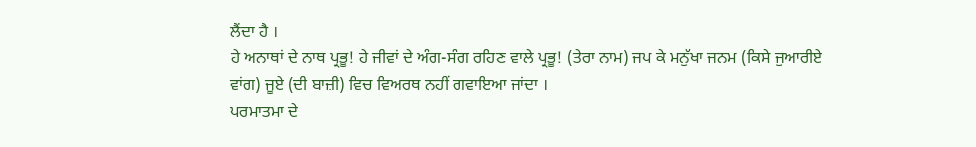ਲੈਂਦਾ ਹੈ ।
ਹੇ ਅਨਾਥਾਂ ਦੇ ਨਾਥ ਪ੍ਰਭੂ! ਹੇ ਜੀਵਾਂ ਦੇ ਅੰਗ-ਸੰਗ ਰਹਿਣ ਵਾਲੇ ਪ੍ਰਭੂ! (ਤੇਰਾ ਨਾਮ) ਜਪ ਕੇ ਮਨੁੱਖਾ ਜਨਮ (ਕਿਸੇ ਜੁਆਰੀਏ ਵਾਂਗ) ਜੂਏ (ਦੀ ਬਾਜ਼ੀ) ਵਿਚ ਵਿਅਰਥ ਨਹੀਂ ਗਵਾਇਆ ਜਾਂਦਾ ।
ਪਰਮਾਤਮਾ ਦੇ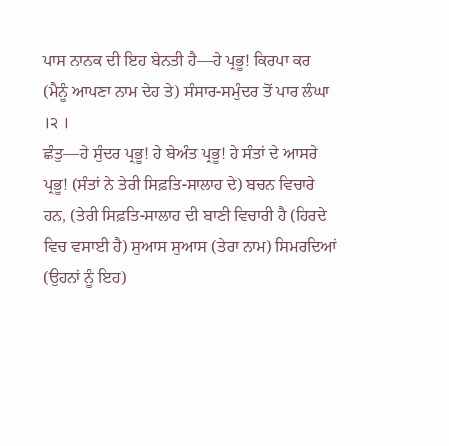ਪਾਸ ਨਾਨਕ ਦੀ ਇਹ ਬੇਨਤੀ ਹੈ—ਹੇ ਪ੍ਰਭੂ! ਕਿਰਪਾ ਕਰ (ਮੈਨੂੰ ਆਪਣਾ ਨਾਮ ਦੇਹ ਤੇ) ਸੰਸਾਰ-ਸਮੁੰਦਰ ਤੋਂ ਪਾਰ ਲੰਘਾ ।੨ ।
ਛੰਤੁ—ਹੇ ਸੁੰਦਰ ਪ੍ਰਭੂ! ਹੇ ਬੇਅੰਤ ਪ੍ਰਭੂ! ਹੇ ਸੰਤਾਂ ਦੇ ਆਸਰੇ ਪ੍ਰਭੂ! (ਸੰਤਾਂ ਨੇ ਤੇਰੀ ਸਿਫ਼ਤਿ-ਸਾਲਾਹ ਦੇ) ਬਚਨ ਵਿਚਾਰੇ ਹਨ, (ਤੇਰੀ ਸਿਫ਼ਤਿ-ਸਾਲਾਹ ਦੀ ਬਾਣੀ ਵਿਚਾਰੀ ਹੈ (ਹਿਰਦੇ ਵਿਚ ਵਸਾਈ ਹੈ) ਸੁਆਸ ਸੁਆਸ (ਤੇਰਾ ਨਾਮ) ਸਿਮਰਦਿਆਂ (ਉਹਨਾਂ ਨੂੰ ਇਹ)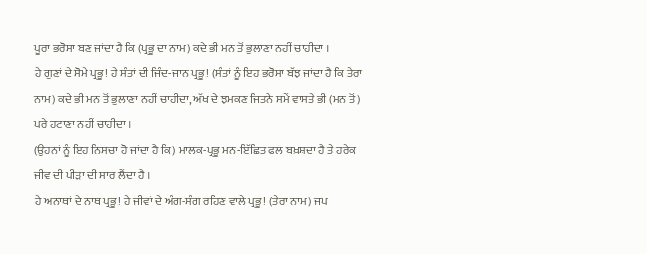ਪੂਰਾ ਭਰੋਸਾ ਬਣ ਜਾਂਦਾ ਹੈ ਕਿ (ਪ੍ਰਭੂ ਦਾ ਨਾਮ) ਕਦੇ ਭੀ ਮਨ ਤੋਂ ਭੁਲਾਣਾ ਨਹੀਂ ਚਾਹੀਦਾ ।
ਹੇ ਗੁਣਾਂ ਦੇ ਸੋਮੇ ਪ੍ਰਭੂ! ਹੇ ਸੰਤਾਂ ਦੀ ਜਿੰਦ-ਜਾਨ ਪ੍ਰਭੂ! (ਸੰਤਾਂ ਨੂੰ ਇਹ ਭਰੋਸਾ ਬੱਝ ਜਾਂਦਾ ਹੈ ਕਿ ਤੇਰਾ ਨਾਮ) ਕਦੇ ਭੀ ਮਨ ਤੋਂ ਭੁਲਾਣਾ ਨਹੀਂ ਚਾਹੀਦਾ, ਅੱਖ ਦੇ ਝਮਕਣ ਜਿਤਨੇ ਸਮੇਂ ਵਾਸਤੇ ਭੀ (ਮਨ ਤੋਂ) ਪਰੇ ਹਟਾਣਾ ਨਹੀਂ ਚਾਹੀਦਾ ।
(ਉਹਨਾਂ ਨੂੰ ਇਹ ਨਿਸਚਾ ਹੋ ਜਾਂਦਾ ਹੈ ਕਿ) ਮਾਲਕ-ਪ੍ਰਭੂ ਮਨ-ਇੱਛਿਤ ਫਲ ਬਖ਼ਸ਼ਦਾ ਹੈ ਤੇ ਹਰੇਕ ਜੀਵ ਦੀ ਪੀੜਾ ਦੀ ਸਾਰ ਲੈਂਦਾ ਹੈ ।
ਹੇ ਅਨਾਥਾਂ ਦੇ ਨਾਥ ਪ੍ਰਭੂ! ਹੇ ਜੀਵਾਂ ਦੇ ਅੰਗ-ਸੰਗ ਰਹਿਣ ਵਾਲੇ ਪ੍ਰਭੂ! (ਤੇਰਾ ਨਾਮ) ਜਪ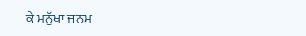ਕੇ ਮਨੁੱਖਾ ਜਨਮ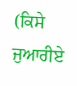(ਕਿਸੇ ਜੁਆਰੀਏ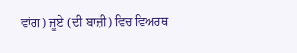ਵਾਂਗ) ਜੂਏ (ਦੀ ਬਾਜ਼ੀ) ਵਿਚ ਵਿਅਰਥ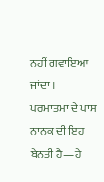ਨਹੀਂ ਗਵਾਇਆ ਜਾਂਦਾ ।
ਪਰਮਾਤਮਾ ਦੇ ਪਾਸ ਨਾਨਕ ਦੀ ਇਹ ਬੇਨਤੀ ਹੈ—ਹੇ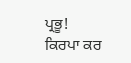ਪ੍ਰਭੂ! ਕਿਰਪਾ ਕਰ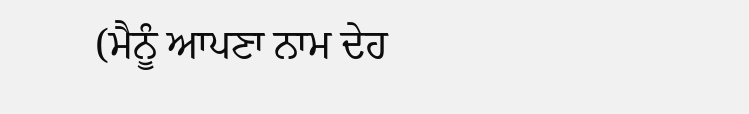(ਮੈਨੂੰ ਆਪਣਾ ਨਾਮ ਦੇਹ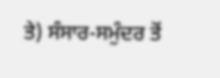ਤੇ) ਸੰਸਾਰ-ਸਮੁੰਦਰ ਤੋਂ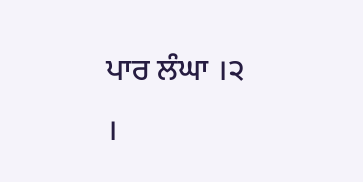ਪਾਰ ਲੰਘਾ ।੨ ।